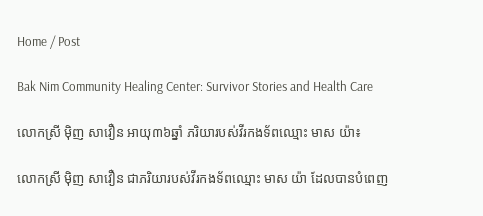Home / Post

Bak Nim Community Healing Center: Survivor Stories and Health Care

លោកស្រី ម៉ិញ សាវឿន អាយុ៣៦ឆ្នាំ ភរិយារបស់វីរកងទ័ពឈ្មោះ មាស យ៉ា៖

លោកស្រី ម៉ិញ សាវឿន ជាភរិយារបស់វីរកងទ័ពឈ្មោះ មាស យ៉ា ដែលបានបំពេញ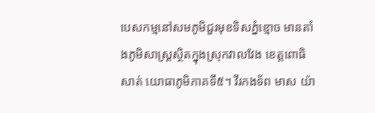បេសកម្មនៅសមភូមិជួរមុខទិសភ្នំខ្មោច មានតាំងភូមិសាស្រ្តសិ្ថតក្នុងស្រុកវាលវែង ខេត្តពោធិសាត់ យោធាភូមិភាគទី៥។ វីរកងទ័ព មាស យ៉ា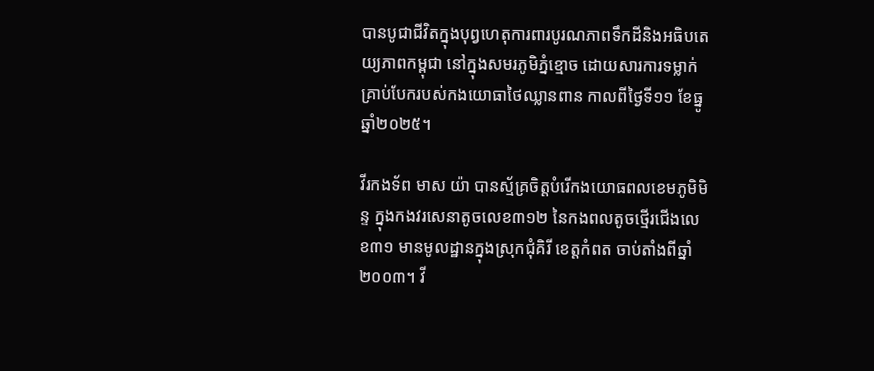បានបូជាជីវិតក្នុងបុព្វហេតុការពារបូរណភាពទឹកដីនិងអធិបតេយ្យភាពកម្ពុជា នៅក្នុងសមរភូមិភ្នំខ្មោច ដោយសារការទម្លាក់គ្រាប់បែករបស់កងយោធាថៃឈ្លានពាន កាលពីថ្ងៃទី១១ ខែធ្នូ ឆ្នាំ២០២៥។

វីរកងទ័ព មាស យ៉ា បានស្ម័គ្រចិត្តបំរើកងយោធពលខេមភូមិមិន្ទ ក្នុងកងវរសេនាតូចលេខ៣១២ នៃកងពលតូចថ្មើរជើងលេខ៣១ មានមូលដ្ឋានក្នុងស្រុកជុំគិរី ខេត្តកំពត ចាប់តាំងពីឆ្នាំ២០០៣។ វី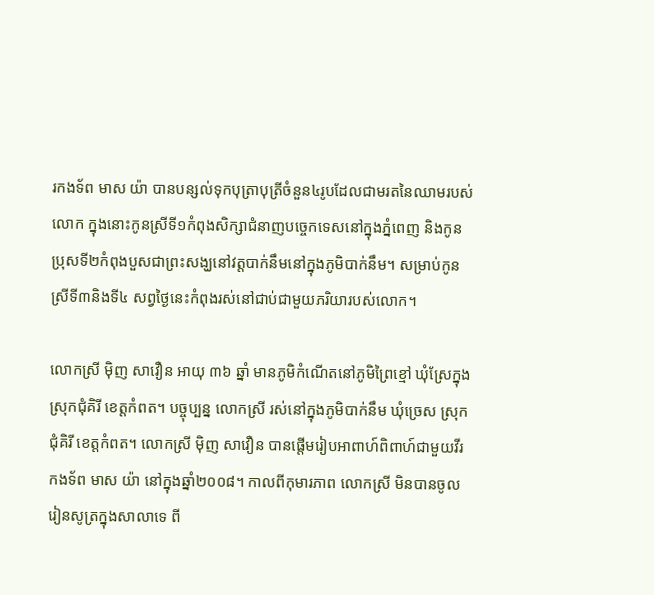រកងទ័ព មាស យ៉ា បានបន្សល់ទុកបុត្រាបុត្រីចំនួន៤រូបដែលជាមរតនៃឈាមរបស់លោក ក្នុងនោះកូនស្រីទី១កំពុងសិក្សាជំនាញបចេ្ចកទេសនៅក្នុងភ្នំពេញ និងកូនប្រុសទី២កំពុងបួសជាព្រះសង្ឃនៅវត្តបាក់នឹមនៅក្នុងភូមិបាក់នឹម។ សម្រាប់កូនស្រីទី៣និងទី៤ សព្វថ្ងៃនេះកំពុងរស់នៅជាប់ជាមួយភរិយារបស់លោក។

លោកស្រី ម៉ិញ សាវឿន អាយុ ៣៦ ឆ្នាំ មានភូមិកំណើតនៅភូមិព្រៃខ្មៅ ឃុំស្រែក្នុង ស្រុកជុំគិរី ខេត្តកំពត។ បច្ចុប្បន្ន លោកស្រី រស់នៅក្នុងភូមិបាក់នឹម ឃុំច្រេស ស្រុកជុំគិរី ខេត្តកំពត។ លោកស្រី ម៉ិញ សាវឿន បានផ្តើមរៀបអាពាហ៍ពិពាហ៍ជាមួយវីរកងទ័ព មាស យ៉ា នៅក្នុងឆ្នាំ២០០៨។ កាលពីកុមារភាព លោកស្រី មិនបានចូលរៀនសូត្រក្នុងសាលាទេ ពី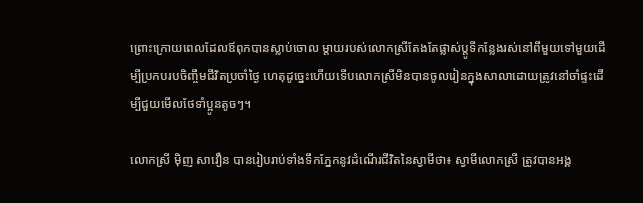ព្រោះក្រោយពេលដែលឪពុកបានស្លាប់ចោល ម្តាយរបស់លោកស្រីតែងតែផ្លាស់ប្តូទីកន្លែងរស់នៅពីមួយទៅមួយដើម្បីប្រកបរបចិញ្ចឹមជីវិតប្រចាំថ្ងៃ ហេតុដូច្នេះហើយទើបលោកស្រីមិនបានចូលរៀនក្នុងសាលាដោយត្រូវនៅចាំផ្ទះដើម្បីជួយមើលថែទាំប្អូនតូចៗ។

លោកស្រី ម៉ិញ សាវឿន បានរៀបរាប់ទាំងទឹកភ្នែកនូវដំណើរជីវិតនៃស្វាមីថា៖ ស្វាមីលោកស្រី ត្រូវបានអង្គ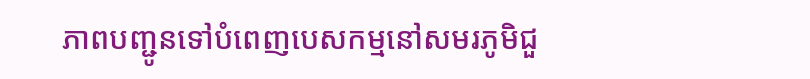ភាពបញ្ជូនទៅបំពេញបេសកម្មនៅសមរភូមិជួ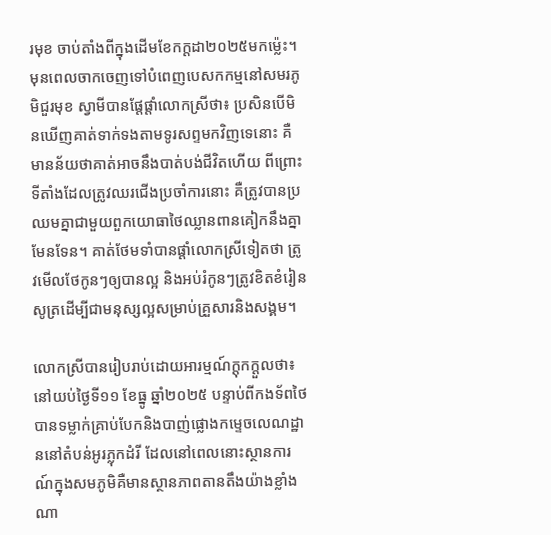រមុខ ចាប់តាំងពីក្នុងដើមខែកក្តដា២០២៥មកម្ល៉េះ។ មុនពេលចាកចេញទៅបំពេញបេសកកម្មនៅសមរភូមិជួរមុខ ស្វាមីបានផ្តែផ្តាំលោកស្រីថា៖ ប្រសិនបើមិនឃើញគាត់ទាក់ទងតាមទូរសព្ទមកវិញទេនោះ គឺមានន័យថាគាត់អាចនឹងបាត់បង់ជីវិតហើយ ពីព្រោះទីតាំងដែលត្រូវឈរជើងប្រចាំការនោះ គឺត្រូវបានប្រឈមគ្នាជាមួយពួកយោធាថៃឈ្លានពានគៀកនឹងគ្នាមែនទែន។ គាត់ថែមទាំបានផ្តាំលោកស្រីទៀតថា ត្រូវមើលថែកូនៗឲ្យបានល្អ និងអប់រំកូនៗត្រូវខិតខំរៀនសូត្រដើម្បីជាមនុស្សល្អសម្រាប់គ្រួសារនិងសង្គម។

លោកស្រីបានរៀបរាប់ដោយអារម្មណ៍ក្តុកក្តួលថា៖ នៅយប់ថ្ងៃទី១១ ខែធ្នូ ឆ្នាំ២០២៥ បន្ទាប់ពីកងទ័ពថៃបានទម្លាក់គ្រាប់បែកនិងបាញ់ផ្លោងកម្ទេចលេណដ្ឋាននៅតំបន់អូរភ្លុកដំរី ដែលនៅពេលនោះស្ថានការណ៍ក្នុងសមភូមិគឺមានស្ថានភាពតានតឹងយ៉ាងខ្លាំងណា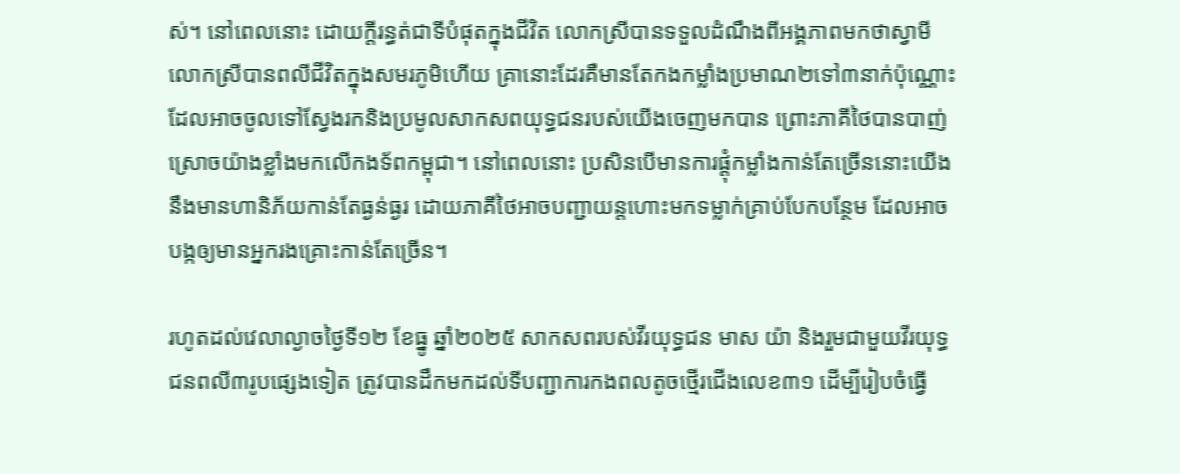ស់។ នៅពេលនោះ ដោយក្តីរន្ធត់ជាទីបំផុតក្នុងជីវិត លោកស្រីបានទទួលដំណឹងពីអង្គភាពមកថាស្វាមីលោកស្រីបានពលីជីវិតក្នុងសមរភូមិហើយ គ្រានោះដែរគឺមានតែកងកម្លាំងប្រមាណ២ទៅ៣នាក់ប៉ុណ្ណោះ ដែលអាចចូលទៅស្វែងរកនិងប្រមូលសាកសពយុទ្ធជនរបស់យើងចេញមកបាន ព្រោះភាគីថៃបានបាញ់ស្រោចយ៉ាងខ្លាំងមកលើកងទ័ពកម្ពុជា។ នៅពេលនោះ ប្រសិនបើមានការផ្តុំកម្លាំងកាន់តែច្រើននោះយើងនឹងមានហានិភ័យកាន់តែធ្ងន់ធ្ងរ ដោយភាគីថៃអាចបញ្ជាយន្តហោះមកទម្លាក់គ្រាប់បែកបន្ថែម ដែលអាចបង្កឲ្យមានអ្នករងគ្រោះកាន់តែច្រើន។

រហូតដល់វេលាល្ងាចថ្ងៃទី១២ ខែធ្នូ ឆ្នាំ២០២៥ សាកសពរបស់វីរយុទ្ធជន មាស យ៉ា និងរួមជាមួយវីរយុទ្ធជនពលី៣រូបផ្សេងទៀត ត្រូវបានដឹកមកដល់ទីបញ្ជាការកងពលតូចថ្មើរជើងលេខ៣១ ដើម្បីរៀបចំធ្វើ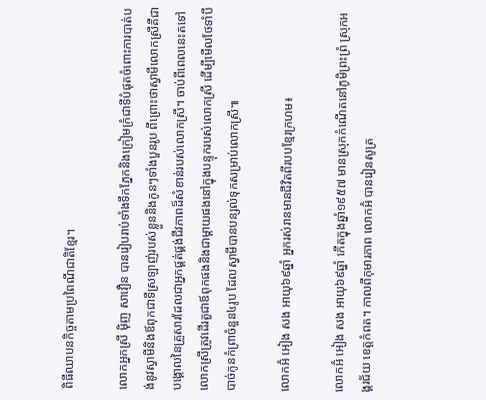ពិធីឈាបនកិច្ចតាមប្រពៃណីជាតិខ្មែរ។

លោកអ្នកស្រី ម៉ិញ សាវឿន បានរៀបរាប់ទាំងទឹកភ្នែកនិងក្រៀមក្រំជាទីបំផុតចំពោះការបាត់បង់នូវស្វាមីនិងឪពុកជាទីស្រឡាញ់របស់ខ្លួននិងកូនៗទាំងបួនរូប ពីព្រោះថាស្វាមីលោកស្រីគឺជាបង្គោលនៃគ្រួសារដែលជាអ្នកផ្គត់ផ្គង់ជីវភាពដ៏សំខាន់របស់លោកស្រី។ ចាប់ពីពេលនេះតទៅ លោកស្រីត្រូវដើរតួជាឪពុកផងនិងជាម្តាយផងនៅក្នុងបន្ទុករបស់លោកស្រី ដើម្បីមើលថែទាំបីបាច់កូនកំព្រាចំនួន៤រូប ដែលស្វាមីបានបន្សល់ទុកសម្រាប់លោកស្រី៕

លោកអ៊ំ អៀង សង អាយុ៦៩ឆ្នាំ អ្នករស់រានមានជីវិតពីរបបខ្មែរក្រហម៖

លោកអ៊ំ អៀង សង អាយុ៦៩ឆ្នាំ កើតក្នុងឆ្នាំ១៩៥៧ មានស្រុកកំណើតនៅភូមិព្រះព្រំ ស្រុកអង្គរជ័យ ខេត្តកំពត។ កាលពីកុមារភាព លោកអ៊ំ បានរៀនសូត្រ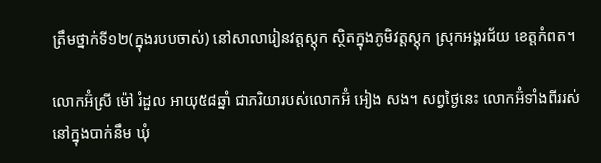ត្រឹមថ្នាក់ទី១២(ក្នុងរបបចាស់) នៅសាលារៀនវត្តស្តុក ស្ថិតក្នុងភូមិវត្តស្តុក ស្រុកអង្គរជ័យ ខេត្តកំពត។

លោកអ៊ំស្រី ម៉ៅ រំដួល អាយុ៥៨ឆ្នាំ ជាភរិយារបស់លោកអ៊ំ អៀង សង។ សព្វថ្ងៃនេះ លោកអ៊ំទាំងពីររស់នៅក្នុងបាក់នឹម ឃុំ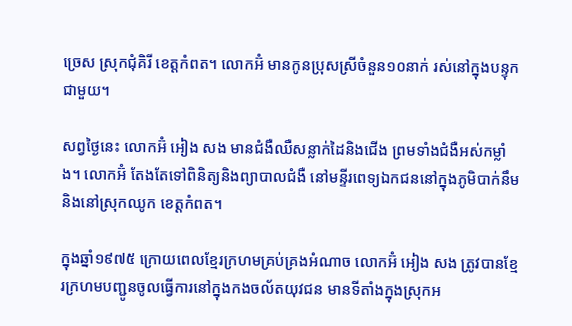ច្រេស ស្រុកជុំគិរី ខេត្តកំពត។ លោកអ៊ំ មានកូនប្រុសស្រីចំនួន១០នាក់ រស់នៅក្នុងបន្ទុកជាមួយ។

សព្វថ្ងៃនេះ លោកអ៊ំ អៀង សង មានជំងឺឈឺសន្លាក់ដៃនិងជើង ព្រមទាំងជំងឺអស់កម្លាំង។ លោកអ៊ំ តែងតែទៅពិនិត្យនិងព្យាបាលជំងឺ នៅមន្ទីរពេទ្យឯកជននៅក្នុងភូមិបាក់នឹម និងនៅស្រុកឈូក ខេត្តកំពត។

ក្នុងឆ្នាំ១៩៧៥ ក្រោយពេលខ្មែរក្រហមគ្រប់គ្រងអំណាច លោកអ៊ំ អៀង សង ត្រូវបានខ្មែរក្រហមបញ្ជូនចូលធ្វើការនៅក្នុងកងចល័តយុវជន មានទីតាំងក្នុងស្រុកអ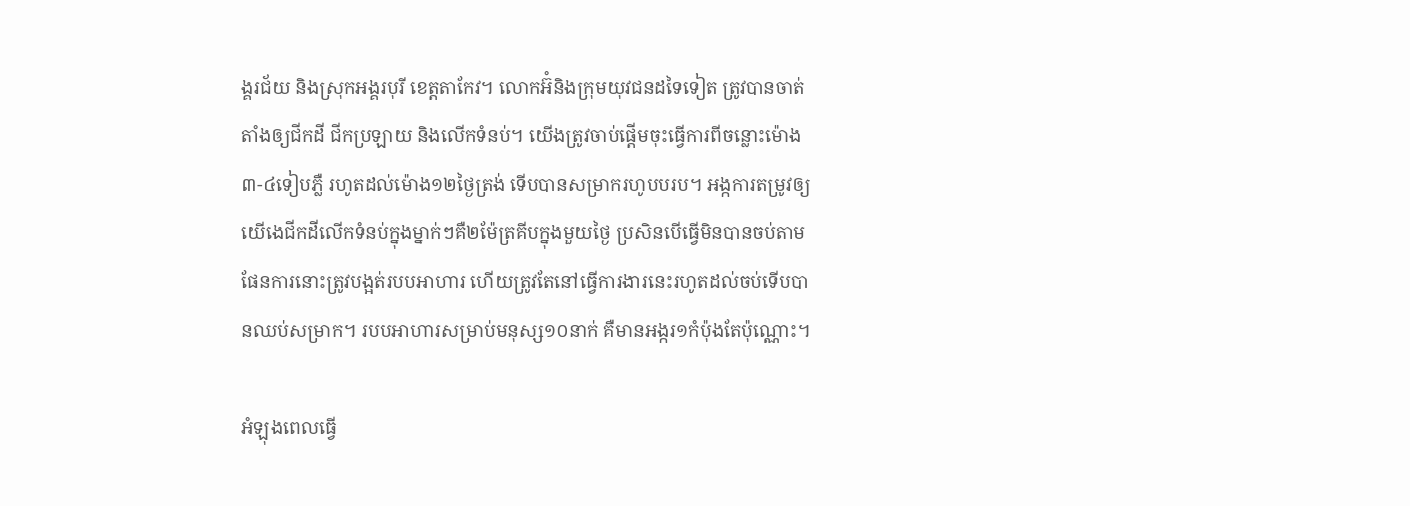ង្គរជ័យ និងស្រុកអង្គរបុរី ខេត្តតាកែវ។ លោកអ៊ំនិងក្រុមយុវជនដទៃទៀត ត្រូវបានចាត់តាំងឲ្យជីកដី ជីកប្រឡាយ និងលើកទំនប់។ យើងត្រូវចាប់ផ្តើមចុះធ្វើការពីចន្លោះម៉ោង ៣-៤ទៀបភ្លឺ រហូតដល់ម៉ោង១២ថ្ងៃត្រង់ ទើបបានសម្រាករហូបបរប។ អង្កការតម្រូវឲ្យយើងេជីកដីលើកទំនប់ក្នុងម្នាក់ៗគឺ២ម៉ែត្រគីបក្នុងមួយថ្ងៃ ប្រសិនបើធ្វើមិនបានចប់តាមផែនការនោះត្រូវបង្អត់របបអាហារ ហើយត្រូវតែនៅធ្វើការងារនេះរហូតដល់ចប់ទើបបានឈប់សម្រាក។ របបអាហារសម្រាប់មនុស្ស១០នាក់ គឺមានអង្ករ១កំប៉ុងតែប៉ុណ្ណោះ។

អំឡុងពេលធ្វើ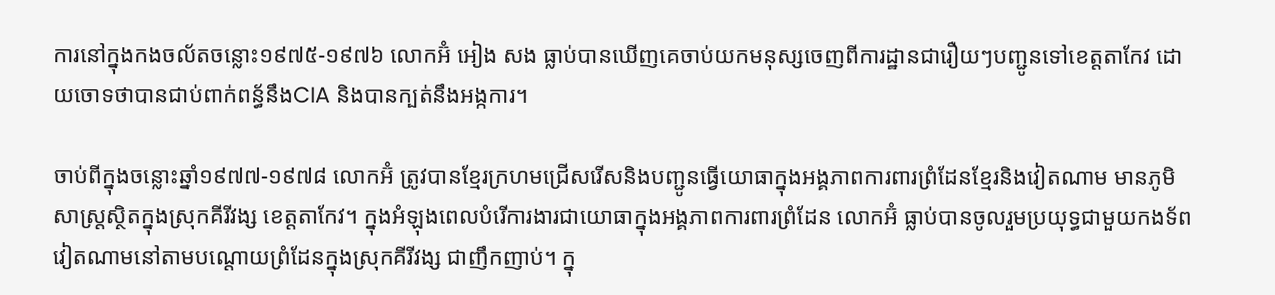ការនៅក្នុងកងចល័តចន្លោះ១៩៧៥-១៩៧៦ លោកអ៊ំ អៀង សង ធ្លាប់បានឃើញគេចាប់យកមនុស្សចេញពីការដ្ឋានជារឿយៗបញ្ជូនទៅខេត្តតាកែវ ដោយចោទថាបានជាប់ពាក់ពន្ធ័នឹងCIA និងបានក្បត់នឹងអង្កការ។

ចាប់ពីក្នុងចន្លោះឆ្នាំ១៩៧៧-១៩៧៨ លោកអ៊ំ ត្រូវបានខ្មែរក្រហមជ្រើសរើសនិងបញ្ជូនធ្វើយោធាក្នុងអង្គភាពការពារព្រំដែនខ្មែរនិងវៀតណាម មានភូមិសាស្រ្តស្ថិតក្នុងស្រុកគីរីវង្ស ខេត្តតាកែវ។ ក្នុងអំឡុងពេលបំរើការងារជាយោធាក្នុងអង្គភាពការពារព្រំដែន លោកអ៊ំ ធ្លាប់បានចូលរួមប្រយុទ្ធជាមួយកងទ័ពវៀតណាមនៅតាមបណ្តោយព្រំដែនក្នុងស្រុកគីរីវង្ស ជាញឹកញាប់។ ក្នុ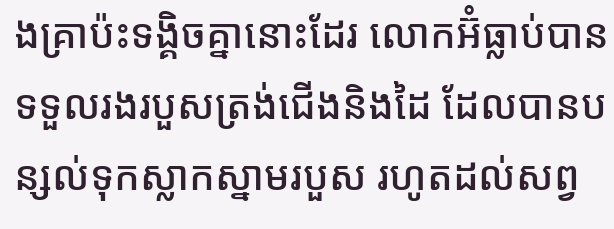ងគ្រាប៉ះទង្គិចគ្នានោះដែរ លោកអ៊ំធ្លាប់បានទទួលរងរបួសត្រង់ជើងនិងដៃ ដែលបានបន្សល់ទុកស្លាកស្នាមរបួស រហូតដល់សព្វ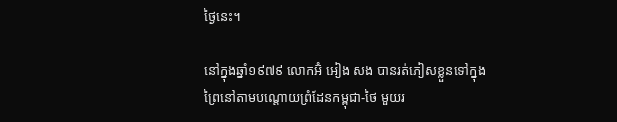ថ្ងៃនេះ។

នៅក្នុងឆ្នាំ១៩៧៩ លោកអ៊ំ អៀង សង បានរត់ភៀសខ្លួនទៅក្នុងព្រៃនៅតាមបណ្តោយព្រំដែនកម្ពុជា-ថៃ មួយរ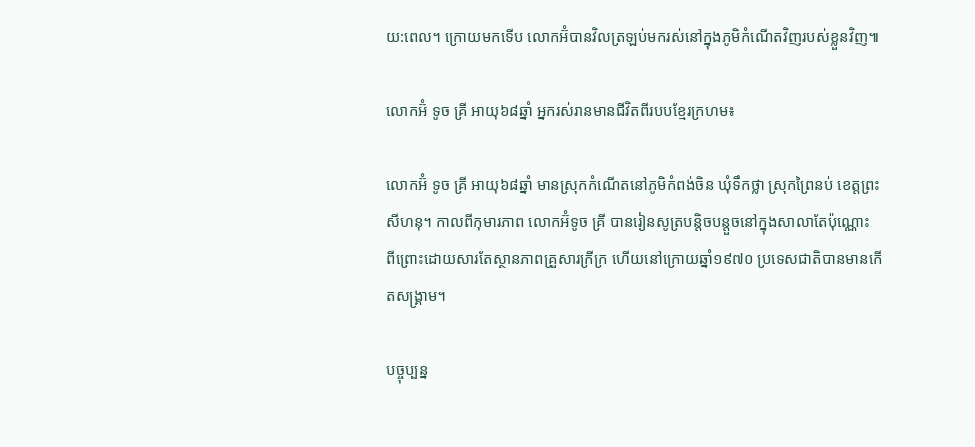យ:ពេល។ ក្រោយមកទើប លោកអ៊ំបានវិលត្រឡប់មករស់នៅក្នុងភូមិកំណើតវិញរបស់ខ្លួនវិញ៕

លោកអ៊ំ ទូច គ្រី អាយុ៦៨ឆ្នាំ អ្នករស់រានមានជីវិតពីរបបខ្មែរក្រហម៖

លោកអ៊ំ ទូច គ្រី អាយុ៦៨ឆ្នាំ មានស្រុកកំណើតនៅភូមិកំពង់ចិន ឃុំទឹកថ្លា ស្រុកព្រៃនប់ ខេត្តព្រះសីហនុ។ កាលពីកុមារភាព លោកអ៊ំទូច គ្រី បានរៀនសូត្របន្តិចបន្តួចនៅក្នុងសាលាតែប៉ុណ្ណោះ ពីព្រោះដោយសារតែស្ថានភាពគ្រួសារក្រីក្រ ហើយនៅក្រោយឆ្នាំ១៩៧០ ប្រទេសជាតិបានមានកើតសង្រ្គាម។

បច្ចុប្បន្ន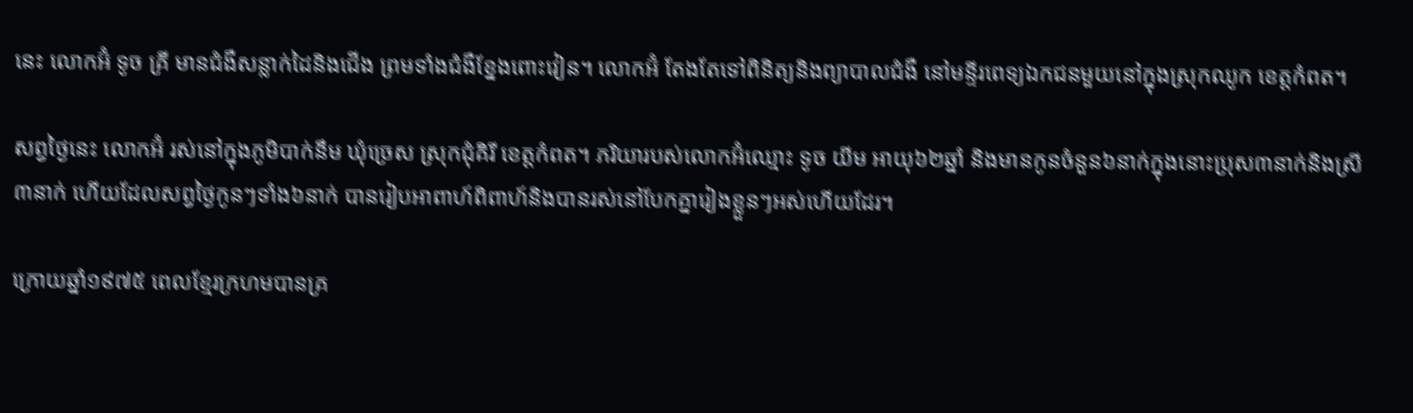នេះ លោកអ៊ំ ទូច គ្រី មានជំងឺសន្លាក់ដៃនិងជើង ព្រមទាំងជំងឺខ្នែងពោះវៀន។ លោកអ៊ំ តែងតែទៅពិនិត្យនិងព្យាបាលជំងឺ នៅមន្ទីរពេទ្យឯកជនមួយនៅក្នុងស្រុកឈូក ខេត្តកំពត។

សព្វថ្ងៃនេះ លោកអ៊ំ រស់នៅក្នុងភូមិបាក់នឹម ឃុំច្រេស ស្រុកជុំគិរី ខេត្តកំពត។ ភរិយារបស់លោកអ៊ំឈ្មោះ ទូច យីម អាយុ៦២ឆ្នាំ និងមានកូនចំនួន៦នាក់ក្នុងនោះប្រុស៣នាក់និងស្រី៣នាក់ ហើយដែលសព្វថ្ងៃកូនៗទាំង៦នាក់ បានរៀបអាពាហ៍ពិពាហ៍និងបានរស់នៅបែកគ្នារៀងខ្លួនៗអស់ហើយដែរ។

ក្រោយឆ្នាំ១៩៧៥ ពេលខ្មែរក្រហមបានគ្រ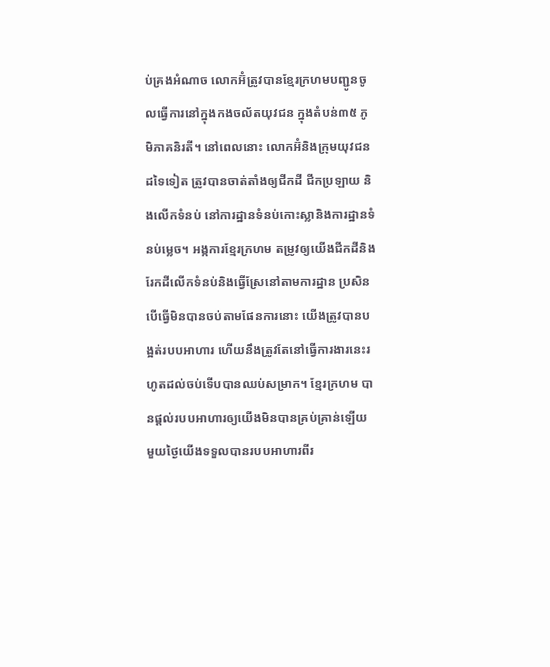ប់គ្រងអំណាច លោកអ៊ំត្រូវបានខ្មែរក្រហមបញ្ជូនចូលធ្វើការនៅក្នុងកងចល័តយុវជន ក្នុងតំបន់៣៥ ភូមិភាគនិរតី។ នៅពេលនោះ លោកអ៊ំនិងក្រុមយុវជនដទៃទៀត ត្រូវបានចាត់តាំងឲ្យជីកដី ជីកប្រឡាយ និងលើកទំនប់ នៅការដ្ឋានទំនប់កោះស្លានិងការដ្ឋានទំនប់ម្លេច។ អង្កការខ្មែរក្រហម តម្រូវឲ្យយើងជីកដីនិងរែកដីលើកទំនប់និងធ្វើស្រែនៅតាមការដ្ឋាន ប្រសិនបើធ្វើមិនបានចប់តាមផែនការនោះ យើងត្រូវបានបង្អត់របបអាហារ ហើយនឹងត្រូវតែនៅធ្វើការងារនេះរហូតដល់ចប់ទើបបានឈប់សម្រាក។ ខ្មែរក្រហម បានផ្តល់របបអាហារឲ្យយើងមិនបានគ្រប់គ្រាន់ឡើយ មួយថ្ងៃយើងទទួលបានរបបអាហារពីរ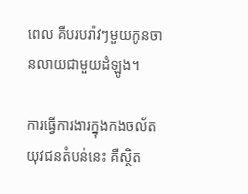ពេល គឺបរបរ៉ាវៗមួយកូនចានលាយជាមួយដំឡូង។

ការធ្វើការងារក្នុងកងចល័តយុវជនតំបន់នេះ គឺស្ថិត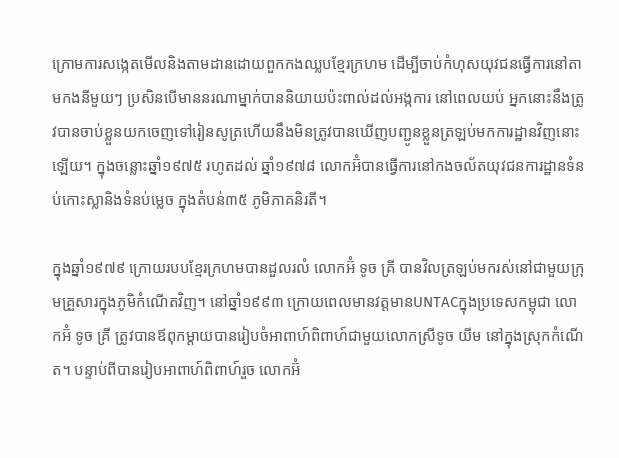ក្រោមការសង្កេតមើលនិងតាមដានដោយពួកកងឈ្លបខ្មែរក្រហម ដើម្បីចាប់កំហុសយុវជនធ្វើការនៅតាមកងនីមួយៗ ប្រសិនបើមាននរណាម្នាក់បាននិយាយប៉ះពាល់ដល់អង្កការ នៅពេលយប់ អ្នកនោះនឹងត្រូវបានចាប់ខ្លួនយកចេញទៅរៀនសូត្រហើយនឹងមិនត្រូវបានឃើញបញ្ជូនខ្លួនត្រឡប់មកការដ្ឋានវិញនោះឡើយ។ ក្នុងចន្លោះឆ្នាំ១៩៧៥ រហូតដល់ ឆ្នាំ១៩៧៨ លោកអ៊ំបានធ្វើការនៅកងចល័តយុវជនការដ្ឋានទំនប់កោះស្លានិងទំនប់ម្លេច ក្នុងតំបន់៣៥ ភូមិភាគនិរតី។

ក្នុងឆ្នាំ១៩៧៩ ក្រោយរបបខ្មែរក្រហមបានដួលរលំ លោកអ៊ំ ទូច គ្រី បានវិលត្រឡប់មករស់នៅជាមួយក្រុមគ្រួសារក្នុងភូមិកំណើតវិញ។ នៅឆ្នាំ១៩៩៣ ក្រោយពេលមានវត្តមានUNTACក្នុងប្រទេសកម្ពុជា លោកអ៊ំ ទូច គ្រី ត្រូវបានឪពុកម្តាយបានរៀបចំអាពាហ៍ពិពាហ៍ជាមួយលោកស្រីទូច យីម នៅក្នុងស្រុកកំណើត។ បន្ទាប់ពីបានរៀបអាពាហ៍ពិពាហ៍រួច លោកអ៊ំ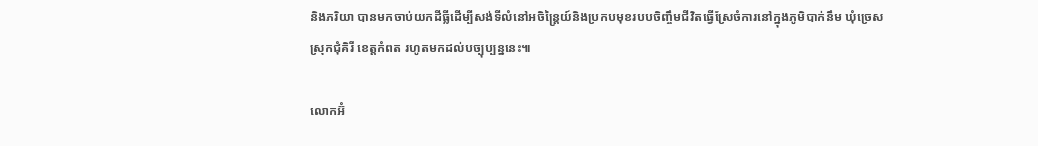និងភរិយា បានមកចាប់យកដីធ្លីដើម្បីសង់ទីលំនៅអចិន្រ្តៃយ៍និងប្រកបមុខរបបចិញ្ចឹមជីវិតធ្វើស្រែចំការនៅក្នុងភូមិបាក់នឹម ឃុំច្រេស ស្រុកជុំគិរី ខេត្តកំពត រហូតមកដល់បច្បុប្បន្ននេះ៕

លោកអ៊ំ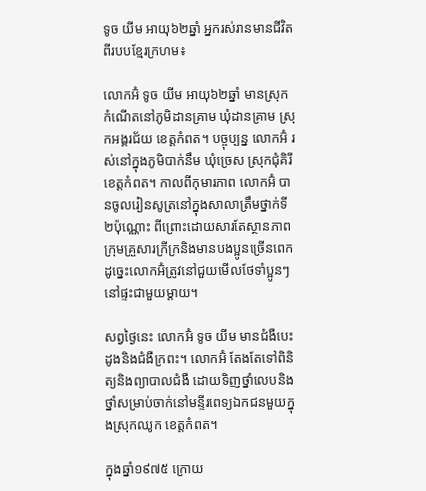ទូច យីម អាយុ៦២ឆ្នាំ អ្នករស់រានមានជីវិតពីរបបខ្មែរក្រហម៖

លោកអ៊ំ ទូច យីម អាយុ៦២ឆ្នាំ មានស្រុកកំណើតនៅភូមិដានគ្រាម ឃុំដានគ្រាម ស្រុកអង្គរជ័យ ខេត្តកំពត។ បច្ចុប្បន្ន លោកអ៊ំ រស់នៅក្នុងភូមិបាក់នឹម ឃុំច្រេស ស្រុកជុំគិរី ខេត្តកំពត។ កាលពីកុមារភាព លោកអ៊ំ បានចូលរៀនសូត្រនៅក្នុងសាលាត្រឹមថ្នាក់ទី២ប៉ុណ្ណោះ ពីព្រោះដោយសារតែស្ថានភាពក្រុមគ្រួសារក្រីក្រនិងមានបងប្អូនច្រើនពេក ដូច្នេះលោកអ៊ំត្រូវនៅជួយមើលថែទាំប្អូនៗនៅផ្ទះជាមួយម្តាយ។

សព្វថ្ងៃនេះ លោកអ៊ំ ទូច យីម មានជំងឺបេះដូងនិងជំងឺក្រពះ។ លោកអ៊ំ តែងតែទៅពិនិត្យនិងព្យាបាលជំងឺ ដោយទិញថ្នាំលេបនិងថ្នាំសម្រាប់ចាក់នៅមន្ទីរពេទ្យឯកជនមួយក្នុងស្រុកឈូក ខេត្តកំពត។

ក្នុងឆ្នាំ១៩៧៥ ក្រោយ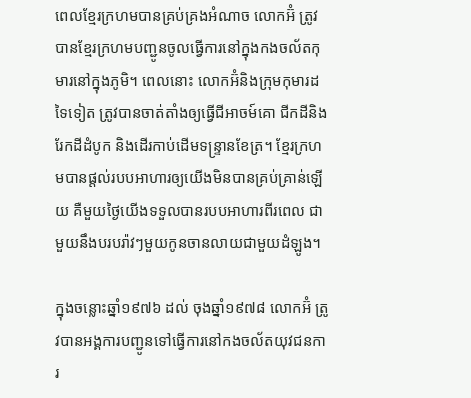ពេលខ្មែរក្រហមបានគ្រប់គ្រងអំណាច លោកអ៊ំ ត្រូវបានខ្មែរក្រហមបញ្ជូនចូលធ្វើការនៅក្នុងកងចល័តកុមារនៅក្នុងភូមិ។ ពេលនោះ លោកអ៊ំនិងក្រុមកុមារដទៃទៀត ត្រូវបានចាត់តាំងឲ្យធ្វើជីអាចម៍គោ ជីកដីនិងរែកដីដំបូក និងដើរកាប់ដើមទន្រ្ទានខែត្រ។ ខ្មែរក្រហមបានផ្តល់របបអាហារឲ្យយើងមិនបានគ្រប់គ្រាន់ឡើយ គឺមួយថ្ងៃយើងទទួលបានរបបអាហារពីរពេល ជាមួយនឹងបរបរ៉ាវៗមួយកូនចានលាយជាមួយដំឡូង។

ក្នុងចន្លោះឆ្នាំ១៩៧៦ ដល់ ចុងឆ្នាំ១៩៧៨ លោកអ៊ំ ត្រូវបានអង្គការបញ្ជូនទៅធ្វើការនៅកងចល័តយុវជនការ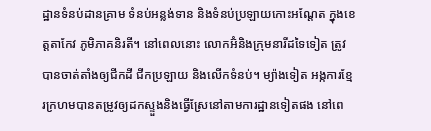ដ្ឋានទំនប់ដានគ្រាម ទំនប់អន្លង់ទាន និងទំនប់ប្រឡាយកោះអណ្តែត ក្នុងខេត្តតាកែវ ភូមិភាគនិរតី។ នៅពេលនោះ លោកអ៊ំនិងក្រុមនារីដទៃទៀត ត្រូវបានចាត់តាំងឲ្យជីកដី ជីកប្រឡាយ និងលើកទំនប់។ ម្យ៉ាងទៀត អង្កការខ្មែរក្រហមបានតម្រូវឲ្យដកស្ទួងនិងធ្វើស្រែនៅតាមការដ្ឋានទៀតផង នៅពេ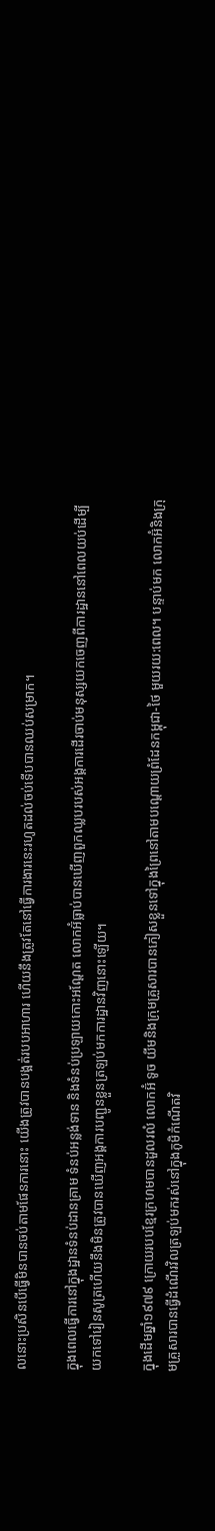លនោះប្រសិនបើធ្វើមិនបានចប់តាមផែនការនោះ យើងត្រូវបានបង្អត់របបអាហារ ហើយនឹងត្រូវតែនៅធ្វើការងារនេះរហូតដល់ចប់ទើបបានឈប់សម្រាក។

ក្នុងពេលធ្វើការនៅក្នុងដ្ឋានទំនប់ដានគ្រាម ទំនប់អន្លង់ទាន និងទំនប់ប្រឡាយកោះអណ្តែត លោកអ៊ំធ្លាប់បានឃើញពួកឈ្លបរបស់អង្គការដើរចាប់មនុស្សយកចេញពីការដ្ឋាននៅពេលយប់ដើម្បីយកទៅរៀនសូត្រហើយនឹងមិនត្រូវបានឃើញអង្គការបញ្ជូនខ្លួនត្រឡប់មកការដ្ឋានវិញនោះឡើយ។

ក្នុងដើមឆ្នាំ១៩៧៩ ក្រោយរបបខ្មែរក្រហមបានដួលរលំ លោកអ៊ំ ទូច យីមនិងក្រុមគ្រួសារបានភៀសខ្លួនទៅក្នុងព្រៃនៅតាមបណ្តោយព្រំដែនកម្ពុជា-ថៃ មួយរយ:ពេល។ បន្ទាប់មក លោកអ៊ំនិងក្រុមគ្រួសារបានធ្វើដំណើរវិលត្រឡប់មករស់នៅក្នុងភូមិកំណើតវិ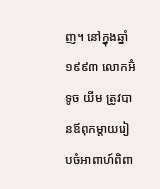ញ។ នៅក្នុងឆ្នាំ១៩៩៣ លោកអ៊ំ ទូច យីម ត្រូវបានឪពុកម្តាយរៀបចំអាពាហ៍ពិពា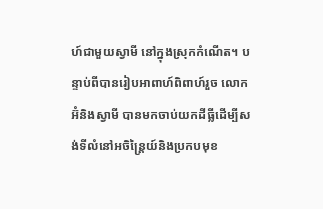ហ៍ជាមួយស្វាមី នៅក្នុងស្រុកកំណើត។ បន្ទាប់ពីបានរៀបអាពាហ៍ពិពាហ៍រួច លោកអ៊ំនិងស្វាមី បានមកចាប់យកដីធ្លីដើម្បីសង់ទីលំនៅអចិន្រ្តៃយ៍និងប្រកបមុខ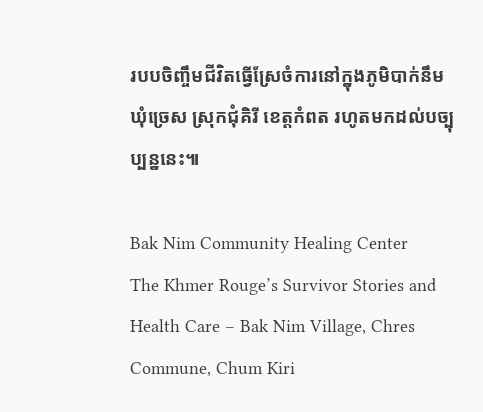របបចិញ្ចឹមជីវិតធ្វើស្រែចំការនៅក្នុងភូមិបាក់នឹម ឃុំច្រេស ស្រុកជុំគិរី ខេត្តកំពត រហូតមកដល់បច្បុប្បន្ននេះ៕

Bak Nim Community Healing Center
The Khmer Rouge’s Survivor Stories and Health Care – Bak Nim Village, Chres Commune, Chum Kiri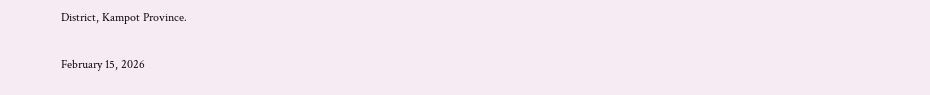District, Kampot Province.

February 15, 2026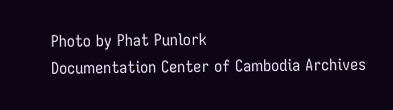Photo by Phat Punlork
Documentation Center of Cambodia Archives